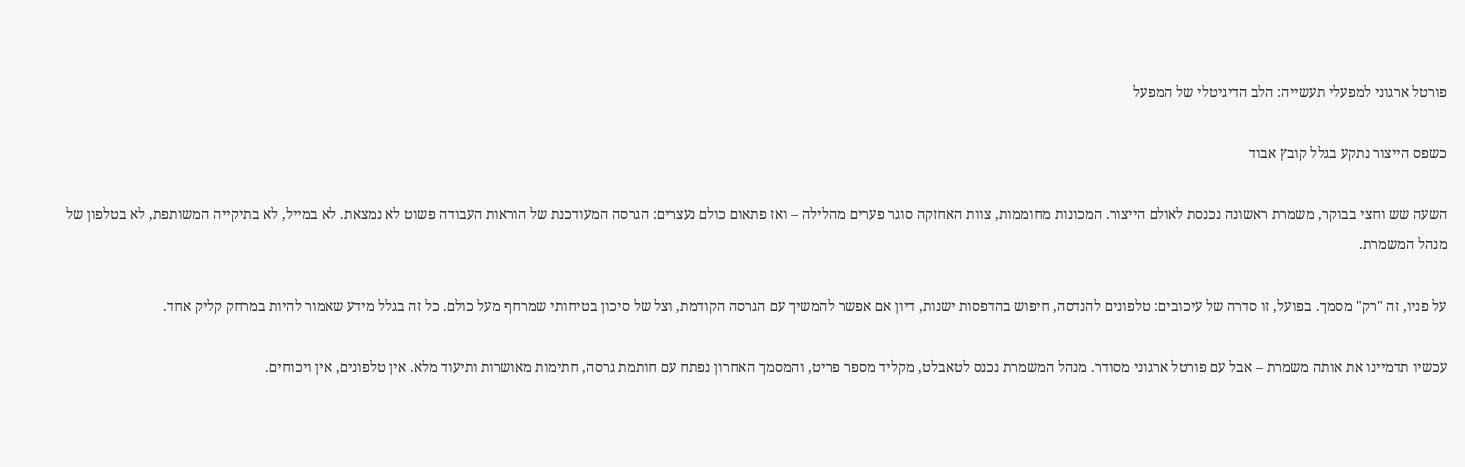פורטל ארגוני למפעלי תעשייה: הלב הדיגיטלי של המפעל

כשפס הייצור נתקע בגלל קובץ אבוד

השעה שש וחצי בבוקר, משמרת ראשונה נכנסת לאולם הייצור. המכונות מחוממות, צוות האחזקה סוגר פערים מהלילה – ואז פתאום כולם נעצרים: הגרסה המעודכנת של הוראות העבודה פשוט לא נמצאת. לא במייל, לא בתיקייה המשותפת, לא בטלפון של מנהל המשמרת.

על פניו, זה "רק" מסמך. בפועל, זו סדרה של עיכובים: טלפונים להנדסה, חיפוש בהדפסות ישנות, דיון אם אפשר להמשיך עם הגרסה הקודמת, וצל של סיכון בטיחותי שמרחף מעל כולם. כל זה בגלל מידע שאמור להיות במרחק קליק אחד.

עכשיו תדמיינו את אותה משמרת – אבל עם פורטל ארגוני מסודר. מנהל המשמרת נכנס לטאבלט, מקליד מספר פריט, והמסמך האחרון נפתח עם חותמת גרסה, חתימות מאושרות ותיעוד מלא. אין טלפונים, אין ויכוחים.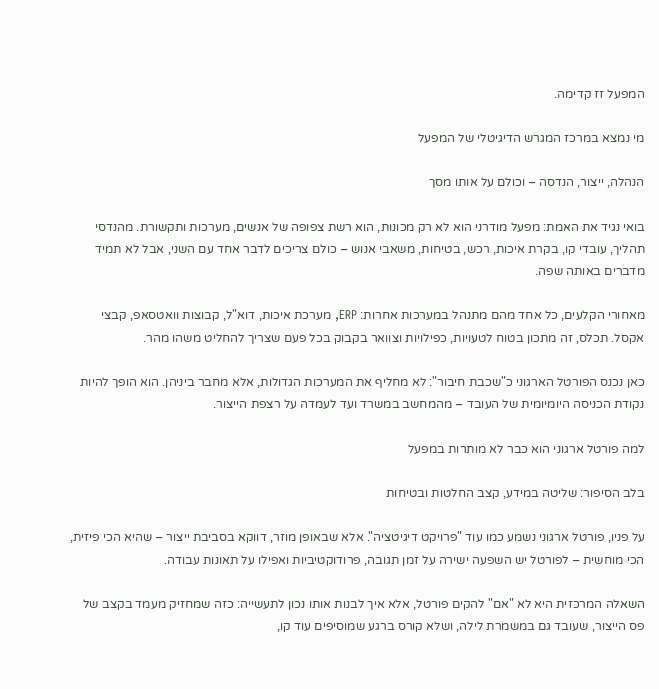המפעל זז קדימה.

מי נמצא במרכז המגרש הדיגיטלי של המפעל

הנהלה, ייצור, הנדסה – וכולם על אותו מסך

בואי נגיד את האמת: מפעל מודרני הוא לא רק מכונות, הוא רשת צפופה של אנשים, מערכות ותקשורת. מהנדסי תהליך, עובדי קו, בקרת איכות, רכש, בטיחות, משאבי אנוש – כולם צריכים לדבר אחד עם השני, אבל לא תמיד מדברים באותה שפה.

מאחורי הקלעים, כל אחד מהם מתנהל במערכות אחרות: ERP, מערכת איכות, דוא"ל, קבוצות וואטסאפ, קבצי אקסל. תכלס, זה מתכון בטוח לטעויות, כפילויות וצוואר בקבוק בכל פעם שצריך להחליט משהו מהר.

כאן נכנס הפורטל הארגוני כ"שכבת חיבור": לא מחליף את המערכות הגדולות, אלא מחבר ביניהן. הוא הופך להיות נקודת הכניסה היומיומית של העובד – מהמחשב במשרד ועד לעמדה על רצפת הייצור.

למה פורטל ארגוני הוא כבר לא מותרות במפעל

בלב הסיפור: שליטה במידע, קצב החלטות ובטיחות

על פניו, פורטל ארגוני נשמע כמו עוד "פרויקט דיגיטציה". אלא שבאופן מוזר, דווקא בסביבת ייצור – שהיא הכי פיזית, הכי מוחשית – לפורטל יש השפעה ישירה על זמן תגובה, פרודוקטיביות ואפילו על תאונות עבודה.

השאלה המרכזית היא לא "אם" להקים פורטל, אלא איך לבנות אותו נכון לתעשייה: כזה שמחזיק מעמד בקצב של פס הייצור, שעובד גם במשמרת לילה, ושלא קורס ברגע שמוסיפים עוד קו,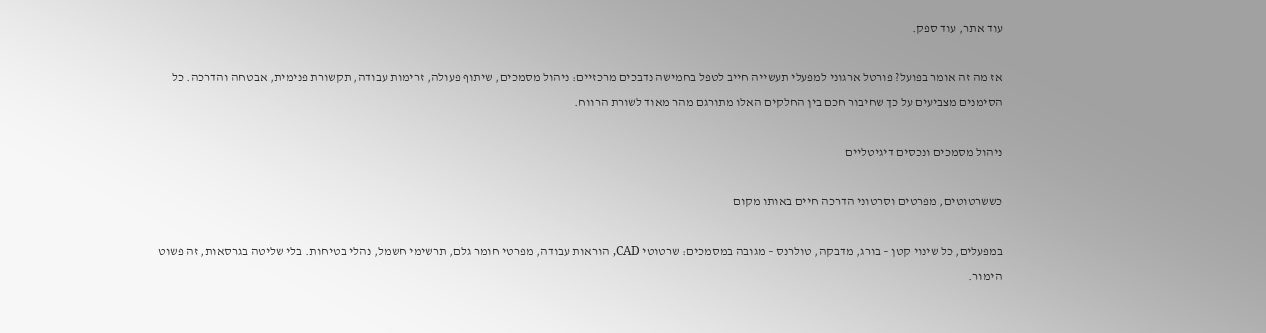עוד אתר, עוד ספק.

אז מה זה אומר בפועל? פורטל ארגוני למפעלי תעשייה חייב לטפל בחמישה נדבכים מרכזיים: ניהול מסמכים, שיתוף פעולה, זרימות עבודה, תקשורת פנימית, אבטחה והדרכה. כל הסימנים מצביעים על כך שחיבור חכם בין החלקים האלו מתורגם מהר מאוד לשורת הרווח.

ניהול מסמכים ונכסים דיגיטליים

כששרטוטים, מפרטים וסרטוני הדרכה חיים באותו מקום

במפעלים, כל שינוי קטן – בורג, מדבקה, טולרנס – מגובה במסמכים: שרטוטי CAD, הוראות עבודה, מפרטי חומר גלם, תרשימי חשמל, נהלי בטיחות. בלי שליטה בגרסאות, זה פשוט הימור.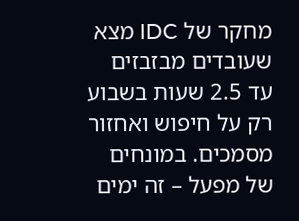מחקר של IDC מצא שעובדים מבזבזים עד 2.5 שעות בשבוע רק על חיפוש ואחזור מסמכים. במונחים של מפעל – זה ימים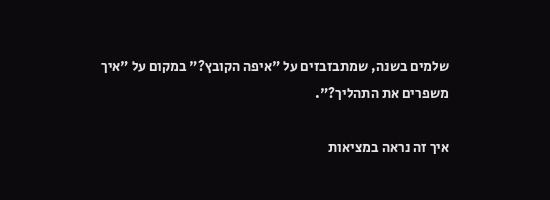שלמים בשנה, שמתבזבזים על "איפה הקובץ?" במקום על "איך משפרים את התהליך?".

איך זה נראה במציאות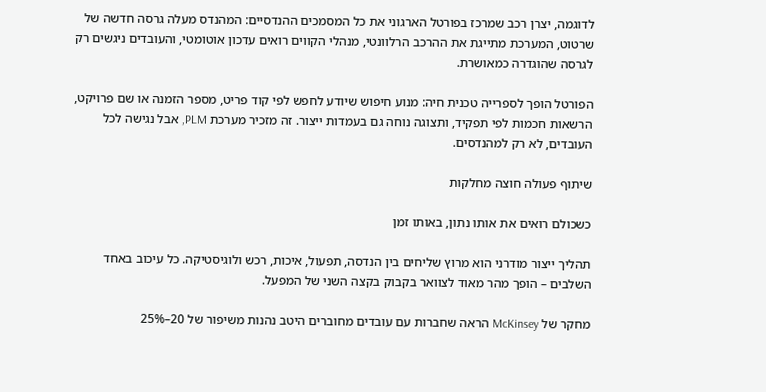לדוגמה, יצרן רכב שמרכז בפורטל הארגוני את כל המסמכים ההנדסיים: המהנדס מעלה גרסה חדשה של שרטוט, המערכת מתייגת את ההרכב הרלוונטי, מנהלי הקווים רואים עדכון אוטומטי, והעובדים ניגשים רק לגרסה שהוגדרה כמאושרת.

הפורטל הופך לספרייה טכנית חיה: מנוע חיפוש שיודע לחפש לפי קוד פריט, מספר הזמנה או שם פרויקט, הרשאות חכמות לפי תפקיד, ותצוגה נוחה גם בעמדות ייצור. זה מזכיר מערכת PLM, אבל נגישה לכל העובדים, לא רק למהנדסים.

שיתוף פעולה חוצה מחלקות

כשכולם רואים את אותו נתון, באותו זמן

תהליך ייצור מודרני הוא מרוץ שליחים בין הנדסה, תפעול, איכות, רכש ולוגיסטיקה. כל עיכוב באחד השלבים – הופך מהר מאוד לצוואר בקבוק בקצה השני של המפעל.

מחקר של McKinsey הראה שחברות עם עובדים מחוברים היטב נהנות משיפור של 20–25%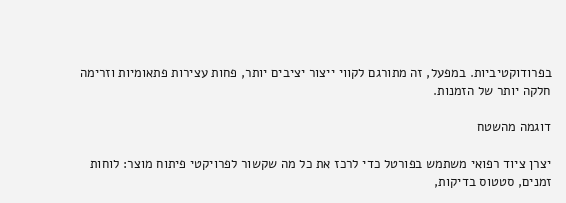בפרודוקטיביות. במפעל, זה מתורגם לקווי ייצור יציבים יותר, פחות עצירות פתאומיות וזרימה חלקה יותר של הזמנות.

דוגמה מהשטח

יצרן ציוד רפואי משתמש בפורטל כדי לרכז את כל מה שקשור לפרויקטי פיתוח מוצר: לוחות זמנים, סטטוס בדיקות,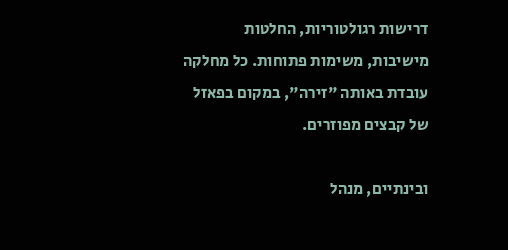דרישות רגולטוריות, החלטות מישיבות, משימות פתוחות. כל מחלקה עובדת באותה "זירה", במקום בפאזל של קבצים מפוזרים.

ובינתיים, מנהל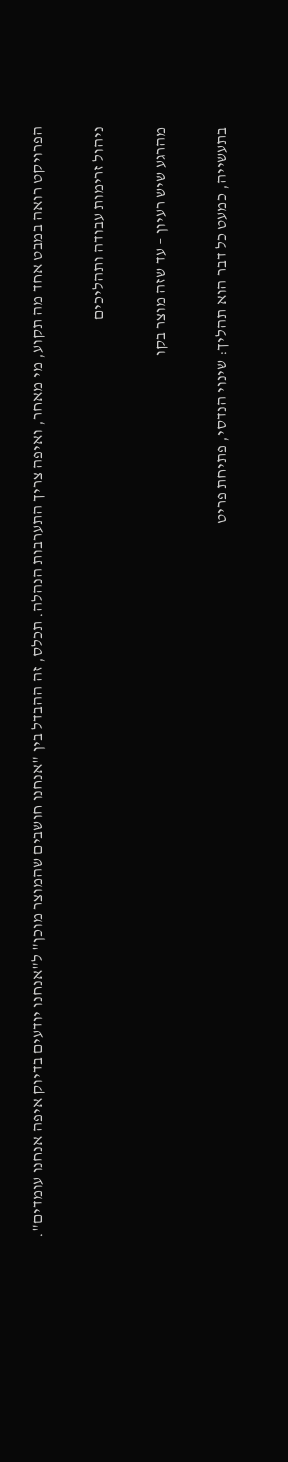הפרויקט רואה במבט אחד מה תקוע, מי מאחר, ואיפה צריך התערבות הנהלה. תכלס, זה ההבדל בין "אנחנו חושבים שהמוצר מוכן" ל"אנחנו יודעים בדיוק איפה אנחנו עומדים".

ניהול זרימות עבודה ותהליכים

מהרגע שיש רעיון – עד שזה מוצר בקו

בתעשייה, כמעט כל דבר הוא תהליך: שינוי הנדסי, פתיחת פריט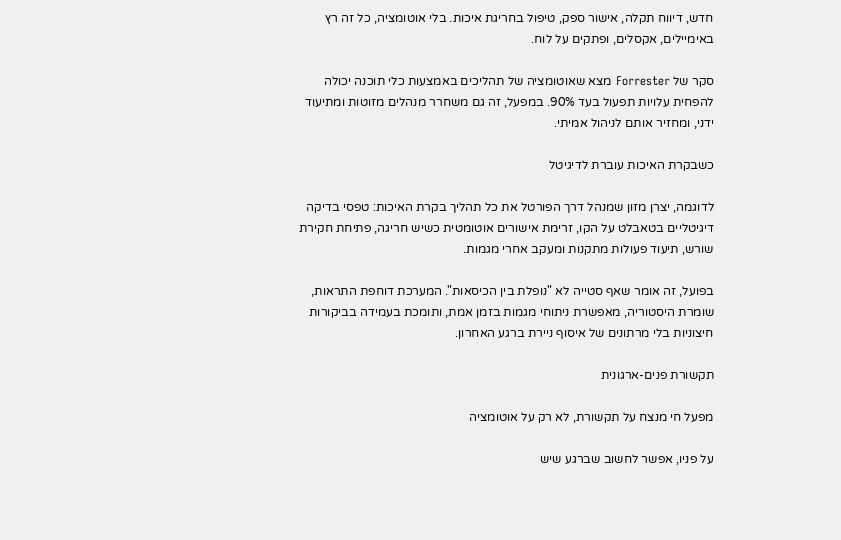חדש, דיווח תקלה, אישור ספק, טיפול בחריגת איכות. בלי אוטומציה, כל זה רץ באימיילים, אקסלים, ופתקים על לוח.

סקר של Forrester מצא שאוטומציה של תהליכים באמצעות כלי תוכנה יכולה להפחית עלויות תפעול בעד 90%. במפעל, זה גם משחרר מנהלים מזוטות ומתיעוד ידני, ומחזיר אותם לניהול אמיתי.

כשבקרת האיכות עוברת לדיגיטל

לדוגמה, יצרן מזון שמנהל דרך הפורטל את כל תהליך בקרת האיכות: טפסי בדיקה דיגיטליים בטאבלט על הקו, זרימת אישורים אוטומטית כשיש חריגה, פתיחת חקירת שורש, תיעוד פעולות מתקנות ומעקב אחרי מגמות.

בפועל, זה אומר שאף סטייה לא "נופלת בין הכיסאות". המערכת דוחפת התראות, שומרת היסטוריה, מאפשרת ניתוחי מגמות בזמן אמת, ותומכת בעמידה בביקורות חיצוניות בלי מרתונים של איסוף ניירת ברגע האחרון.

תקשורת פנים-ארגונית

מפעל חי מנצח על תקשורת, לא רק על אוטומציה

על פניו, אפשר לחשוב שברגע שיש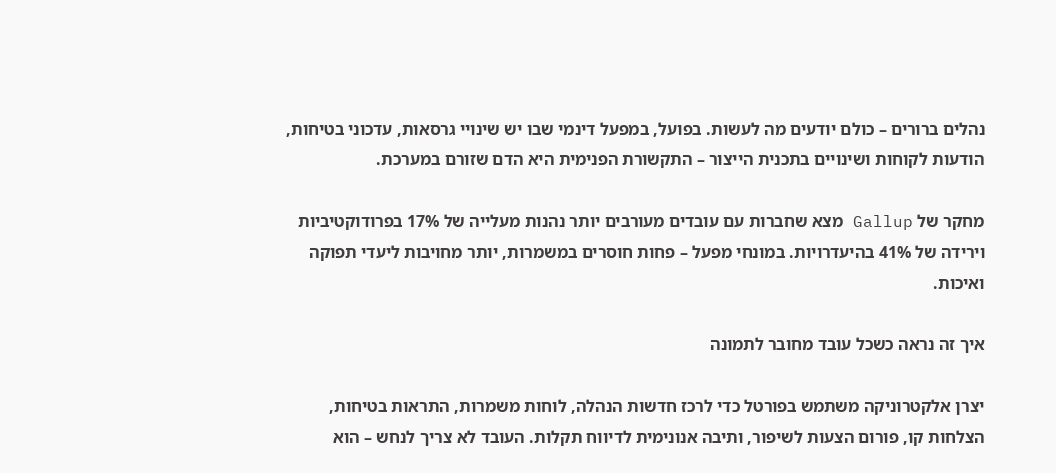נהלים ברורים – כולם יודעים מה לעשות. בפועל, במפעל דינמי שבו יש שינויי גרסאות, עדכוני בטיחות, הודעות לקוחות ושינויים בתכנית הייצור – התקשורת הפנימית היא הדם שזורם במערכת.

מחקר של Gallup מצא שחברות עם עובדים מעורבים יותר נהנות מעלייה של 17% בפרודוקטיביות וירידה של 41% בהיעדרויות. במונחי מפעל – פחות חוסרים במשמרות, יותר מחויבות ליעדי תפוקה ואיכות.

איך זה נראה כשכל עובד מחובר לתמונה

יצרן אלקטרוניקה משתמש בפורטל כדי לרכז חדשות הנהלה, לוחות משמרות, התראות בטיחות, הצלחות קו, פורום הצעות לשיפור, ותיבה אנונימית לדיווח תקלות. העובד לא צריך לנחש – הוא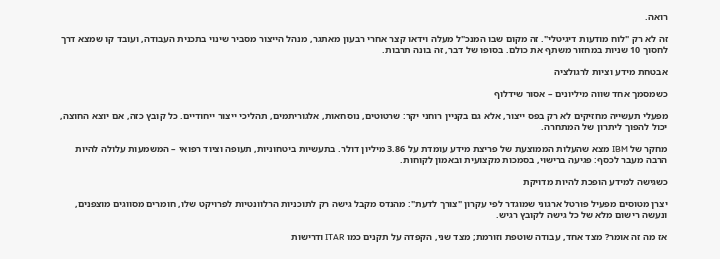רואה.

זה לא רק "לוח מודעות דיגיטלי". זה מקום שבו המנכ"ל מעלה וידאו קצר אחרי רבעון מאתגר, מנהל הייצור מסביר שינוי בתכנית העבודה, ועובד קו שמצא דרך לחסוך 10 שניות במחזור משתף את כולם. בסופו של דבר, זה בונה תרבות.

אבטחת מידע וציות לרגולציה

כשמסמך אחד שווה מיליונים – אסור שידלוף

מפעלי תעשייה מחזיקים לא רק בפס ייצור, אלא גם בקניין רוחני יקר: שרטוטים, נוסחאות, אלגוריתמים, תהליכי ייצור ייחודיים. כל קובץ כזה, אם יוצא החוצה, יכול להפוך ליתרון של המתחרה.

מחקר של IBM מצא שהעלות הממוצעת של פריצת מידע עומדת על 3.86 מיליון דולר. בתעשיות ביטחוניות, תעופה וציוד רפואי – המשמעות עלולה להיות הרבה מעבר לכסף: פגיעה ברישוי, בסמכות מקצועית ובאמון לקוחות.

כשגישה למידע הופכת להיות מדויקת

יצרן מטוסים מפעיל פורטל ארגוני שמוגדר לפי עקרון "צורך לדעת": מהנדס מקבל גישה רק לתוכניות הרלוונטיות לפרויקט שלו, חומרים מסווגים מוצפנים, ונעשה רישום מלא של כל גישה לקובץ רגיש.

אז מה זה אומר? מצד אחד, עבודה שוטפת וזורמת; מצד שני, הקפדה על תקנים כמו ITAR ודרישות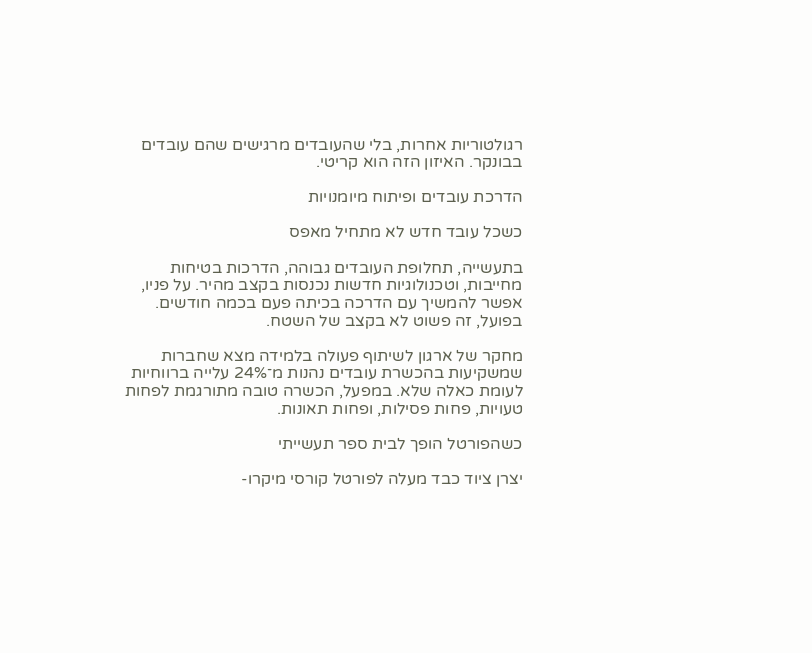רגולטוריות אחרות, בלי שהעובדים מרגישים שהם עובדים בבונקר. האיזון הזה הוא קריטי.

הדרכת עובדים ופיתוח מיומנויות

כשכל עובד חדש לא מתחיל מאפס

בתעשייה, תחלופת העובדים גבוהה, הדרכות בטיחות מחייבות, וטכנולוגיות חדשות נכנסות בקצב מהיר. על פניו, אפשר להמשיך עם הדרכה בכיתה פעם בכמה חודשים. בפועל, זה פשוט לא בקצב של השטח.

מחקר של ארגון לשיתוף פעולה בלמידה מצא שחברות שמשקיעות בהכשרת עובדים נהנות מ־24% עלייה ברווחיות לעומת כאלה שלא. במפעל, הכשרה טובה מתורגמת לפחות טעויות, פחות פסילות, ופחות תאונות.

כשהפורטל הופך לבית ספר תעשייתי

יצרן ציוד כבד מעלה לפורטל קורסי מיקרו-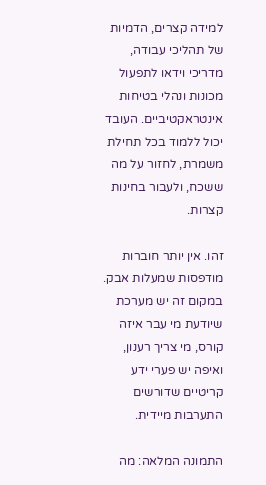למידה קצרים, הדמיות של תהליכי עבודה, מדריכי וידאו לתפעול מכונות ונהלי בטיחות אינטראקטיביים. העובד יכול ללמוד בכל תחילת משמרת, לחזור על מה ששכח, ולעבור בחינות קצרות.

זהו. אין יותר חוברות מודפסות שמעלות אבק. במקום זה יש מערכת שיודעת מי עבר איזה קורס, מי צריך רענון, ואיפה יש פערי ידע קריטיים שדורשים התערבות מיידית.

התמונה המלאה: מה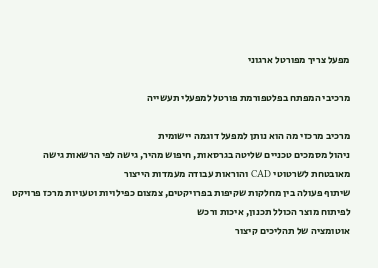מפעל צריך מפורטל ארגוני

מרכיבי המפתח בפלטפורמת פורטל למפעלי תעשייה

מרכיב מרכזי מה הוא נותן למפעל דוגמה יישומית
ניהול מסמכים טכניים שליטה בגרסאות, חיפוש מהיר, גישה לפי הרשאות גישה מאובטחת לשרטוטי CAD והוראות עבודה מעמדות הייצור
שיתוף פעולה בין מחלקות שקיפות בפרויקטים, צמצום כפילויות וטעויות מרכז פרויקט לפיתוח מוצר הכולל תכנון, איכות ורכש
אוטומציה של תהליכים קיצור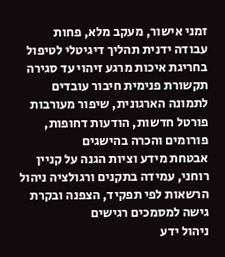זמני אישור, מעקב מלא, פחות עבודה ידנית תהליך דיגיטלי לטיפול בחריגת איכות מרגע זיהוי עד סגירה
תקשורת פנימית חיבור עובדים לתמונה הארגונית, שיפור מעורבות פורטל חדשות, הודעות דחופות, פורומים והכרה בהישגים
אבטחת מידע וציות הגנה על קניין רוחני, עמידה בתקנים ורגולציה ניהול הרשאות לפי תפקיד, הצפנה ובקרת גישה למסמכים רגישים
ניהול ידע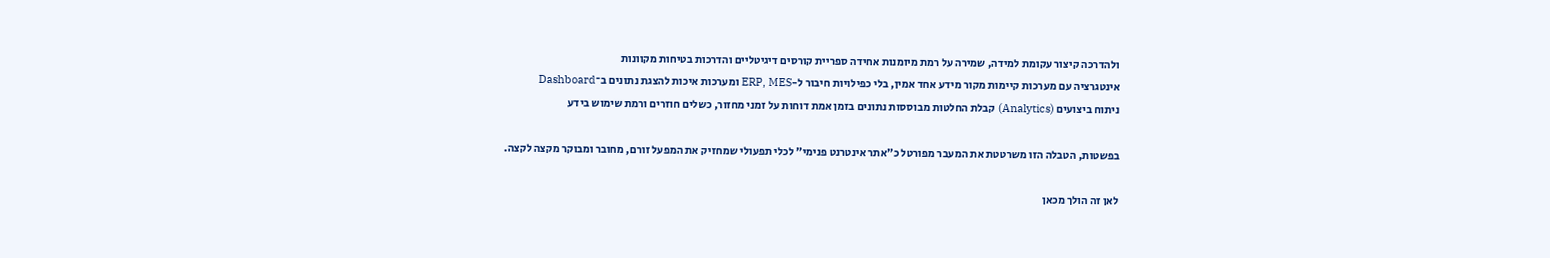ולהדרכה קיצור עקומת למידה, שמירה על רמת מיומנות אחידה ספריית קורסים דיגיטליים והדרכות בטיחות מקוונות
אינטגרציה עם מערכות קיימות מקור מידע אחד אמין, בלי כפילויות חיבור ל-ERP, MES ומערכות איכות להצגת נתונים ב־Dashboard
ניתוח ביצועים (Analytics) קבלת החלטות מבוססות נתונים בזמן אמת דוחות על זמני מחזור, כשלים חוזרים ורמת שימוש בידע

בפשטות, הטבלה הזו משרטטת את המעבר מפורטל כ"אתר אינטרנט פנימי" לכלי תפעולי שמחזיק את המפעל זורם, מחובר ומבוקר מקצה לקצה.

לאן זה הולך מכאן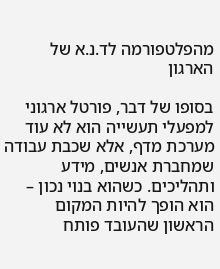מהפלטפורמה לד.נ.א של הארגון

בסופו של דבר, פורטל ארגוני למפעלי תעשייה הוא לא עוד מערכת מדף, אלא שכבת עבודה שמחברת אנשים, מידע ותהליכים. כשהוא בנוי נכון – הוא הופך להיות המקום הראשון שהעובד פותח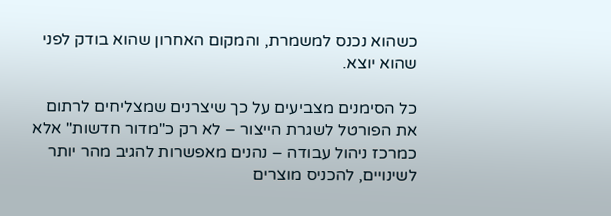כשהוא נכנס למשמרת, והמקום האחרון שהוא בודק לפני שהוא יוצא.

כל הסימנים מצביעים על כך שיצרנים שמצליחים לרתום את הפורטל לשגרת הייצור – לא רק כ"מדור חדשות" אלא כמרכז ניהול עבודה – נהנים מאפשרות להגיב מהר יותר לשינויים, להכניס מוצרים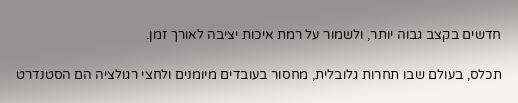חדשים בקצב גבוה יותר, ולשמור על רמת איכות יציבה לאורך זמן.

תכלס, בעולם שבו תחרות גלובלית, מחסור בעובדים מיומנים ולחצי רגולציה הם הסטנדרט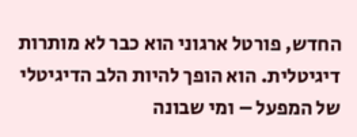החדש, פורטל ארגוני הוא כבר לא מותרות דיגיטלית. הוא הופך להיות הלב הדיגיטלי של המפעל – ומי שבונה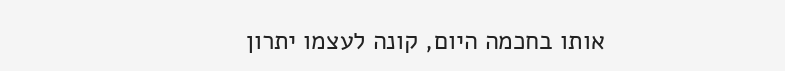אותו בחכמה היום, קונה לעצמו יתרון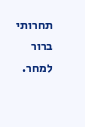תחרותי ברור למחר.